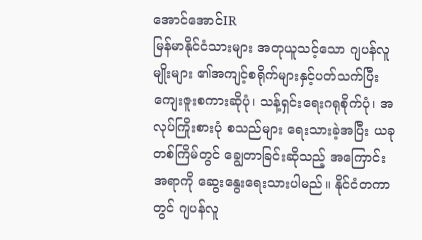အောင်အောင်IR
မြန်မာနိုင်ငံသားများ အတုယူသင့်သော ဂျပန်လူမျိုးများ ၏အကျင့်စရိုက်များနှင့်ပတ်သက်ပြီး ကျေးဇူးစကားဆိုပုံ၊ သန့်ရှင်းရေးဂရုစိုက်ပုံ၊ အလုပ်ကြိုးစားပုံ စသည်များ ရေးသားခဲ့အပြီး ယခုတစ်ကြိမ်တွင် ချွေတာခြင်းဆိုသည့် အကြောင်းအရာကို ဆွေးနွေးရေးသားပါမည်။ နိုင်ငံတကာတွင် ဂျပန်လူ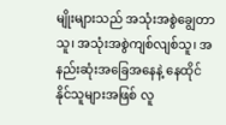မျိုးများသည် အသုံးအစွဲချွေတာသူ၊ အသုံးအစွဲကျစ်လျစ်သူ၊ အနည်းဆုံးအခြေအနေနဲ့ နေထိုင်နိုင်သူများအဖြစ် လူ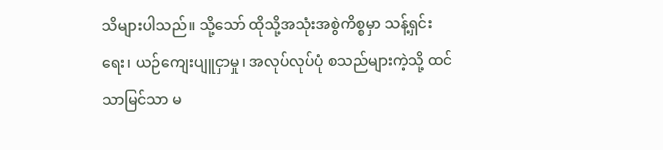သိများပါသည်။ သို့သော် ထိုသို့အသုံးအစွဲကိစ္စမှာ သန့်ရှင်းရေး၊ ယဉ်ကျေးပျူငှာမှု၊ အလုပ်လုပ်ပုံ စသည်များကဲ့သို့ ထင်သာမြင်သာ မ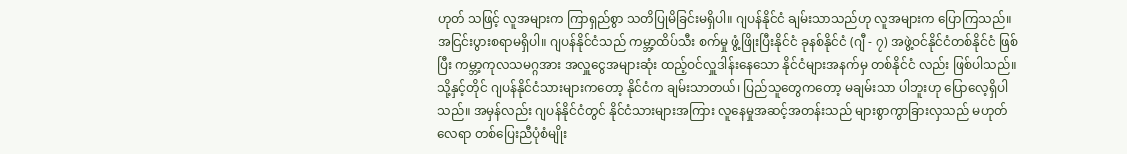ဟုတ် သဖြင့် လူအများက ကြာရှည်စွာ သတိပြုမိခြင်းမရှိပါ။ ဂျပန်နိုင်ငံ ချမ်းသာသည်ဟု လူအများက ပြောကြသည်။ အငြင်းပွားစရာမရှိပါ။ ဂျပန်နိုင်ငံသည် ကမ္ဘာ့ထိပ်သီး စက်မှု ဖွံ့ဖြိုးပြီးနိုင်ငံ ခုနစ်နိုင်ငံ (ဂျီ - ၇) အဖွဲ့ဝင်နိုင်ငံတစ်နိုင်ငံ ဖြစ်ပြီး ကမ္ဘာ့ကုလသမဂ္ဂအား အလှူငွေအများဆုံး ထည့်ဝင်လှူဒါန်းနေသော နိုင်ငံများအနက်မှ တစ်နိုင်ငံ လည်း ဖြစ်ပါသည်။ သို့နှင့်တိုင် ဂျပန်နိုင်ငံသားများကတော့ နိုင်ငံက ချမ်းသာတယ်၊ ပြည်သူတွေကတော့ မချမ်းသာ ပါဘူးဟု ပြောလေ့ရှိပါသည်။ အမှန်လည်း ဂျပန်နိုင်ငံတွင် နိုင်ငံသားများအကြား လူနေမှုအဆင့်အတန်းသည် များစွာကွာခြားလှသည် မဟုတ်လေရာ တစ်ပြေးညီပုံစံမျိုး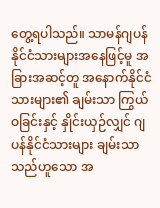တွေ့ရပါသည်။ သာမန်ဂျပန်နိုင်ငံသားများအနေဖြင့်မူ အခြားအဆင့်တူ အနောက်နိုင်ငံသားများ၏ ချမ်းသာ ကြွယ်ဝခြင်းနှင့် နှိုင်းယှဉ်လျှင် ဂျပန်နိုင်ငံသားများ ချမ်းသာသည်ဟူသော အ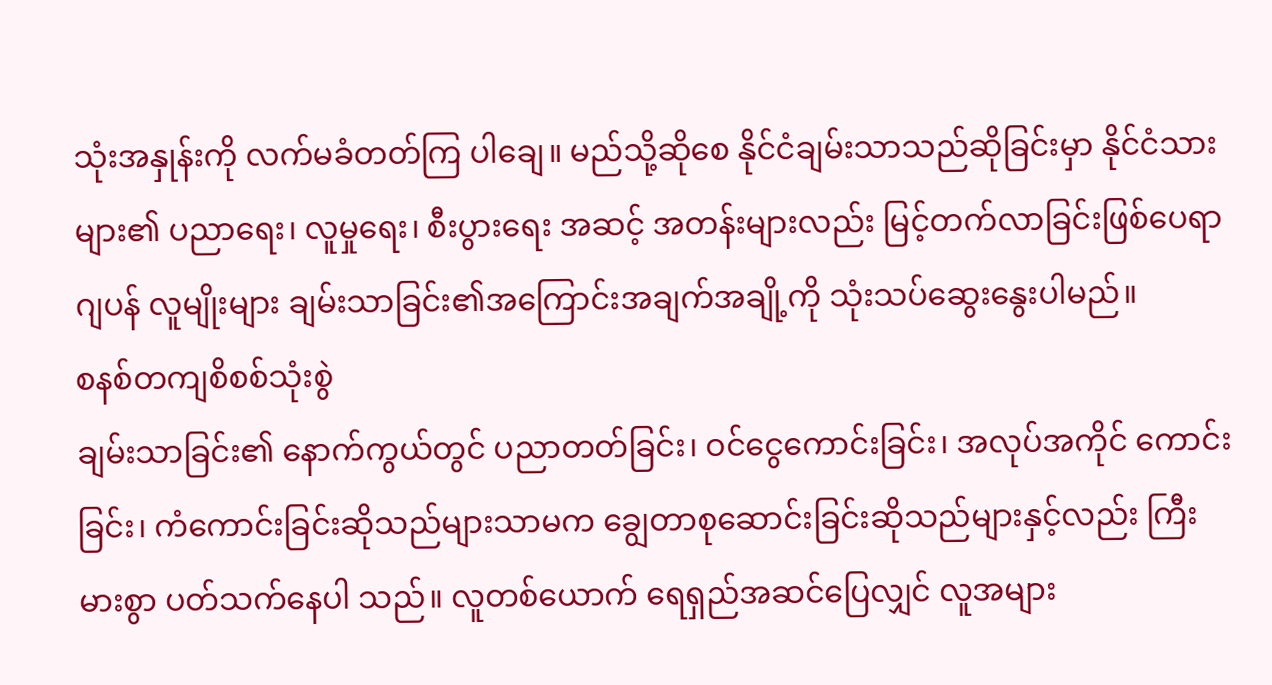သုံးအနှုန်းကို လက်မခံတတ်ကြ ပါချေ။ မည်သို့ဆိုစေ နိုင်ငံချမ်းသာသည်ဆိုခြင်းမှာ နိုင်ငံသားများ၏ ပညာရေး၊ လူမှုရေး၊ စီးပွားရေး အဆင့် အတန်းများလည်း မြင့်တက်လာခြင်းဖြစ်ပေရာ ဂျပန် လူမျိုးများ ချမ်းသာခြင်း၏အကြောင်းအချက်အချို့ကို သုံးသပ်ဆွေးနွေးပါမည်။
စနစ်တကျစိစစ်သုံးစွဲ
ချမ်းသာခြင်း၏ နောက်ကွယ်တွင် ပညာတတ်ခြင်း၊ ဝင်ငွေကောင်းခြင်း၊ အလုပ်အကိုင် ကောင်းခြင်း၊ ကံကောင်းခြင်းဆိုသည်များသာမက ချွေတာစုဆောင်းခြင်းဆိုသည်များနှင့်လည်း ကြီးမားစွာ ပတ်သက်နေပါ သည်။ လူတစ်ယောက် ရေရှည်အဆင်ပြေလျှင် လူအများ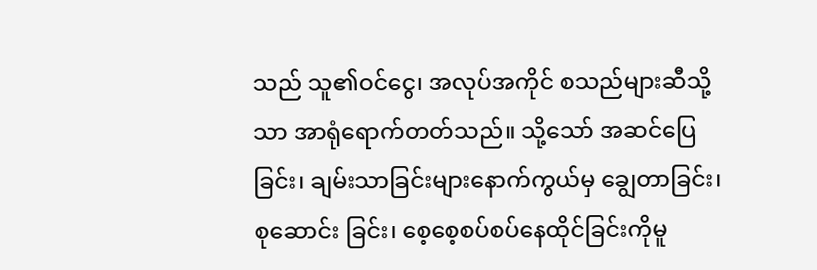သည် သူ၏ဝင်ငွေ၊ အလုပ်အကိုင် စသည်များဆီသို့သာ အာရုံရောက်တတ်သည်။ သို့သော် အဆင်ပြေခြင်း၊ ချမ်းသာခြင်းများနောက်ကွယ်မှ ချွေတာခြင်း၊ စုဆောင်း ခြင်း၊ စေ့စေ့စပ်စပ်နေထိုင်ခြင်းကိုမူ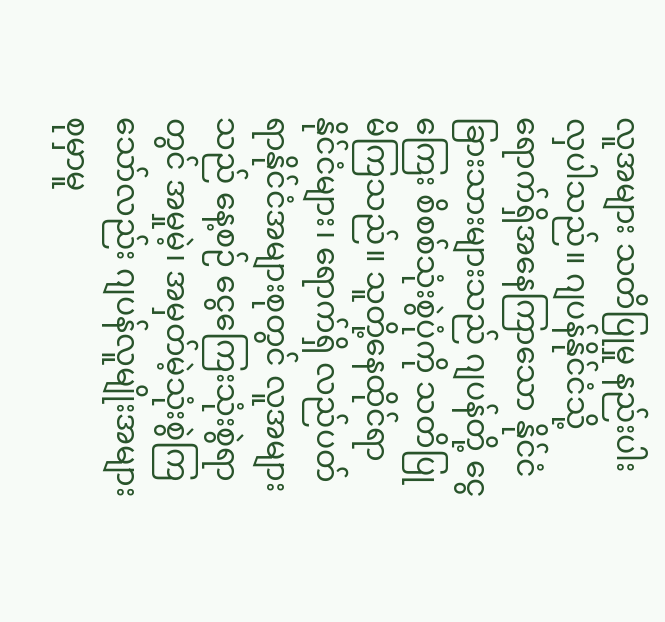လူအများ သတိပြုမှု နည်းပါးလှပါသည်။ ဂျပန်နိုင်ငံသို့ ရောက်ရှိအနေကြာသော နိုင်ငံခြားသားများသည် ဂျပန်တို့ ငွေကြေး စိစစ်သုံးစွဲပုံကို သတိပြုမိကြသည်။ သူတို့နေထိုင်ရာနိုင်ငံများ၊ ရောက်ရှိ လည်ပတ်ရာနိုင်ငံအများစုတွင် လူအများသည် နေ့စဉ် ငွေကြေးသုံးစွဲရာတွင် အမှုမဲ့၊ အမှတ်မဲ့သုံးစွဲကြသော်လည်း ဂျပန်လူမျိုးအများစုမှာမူ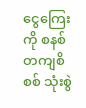ငွေကြေးကို စနစ်တကျစိစစ် သုံးစွဲ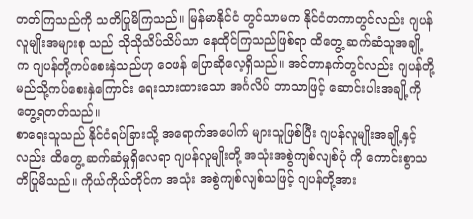တတ်ကြသည်ကို သတိပြုမိကြသည်။ မြန်မာနိုင်ငံ တွင်သာမက နိုင်ငံတကာတွင်လည်း ဂျပန်လူမျိုးအများစု သည် သိုသိုသိပ်သိပ်သာ နေထိုင်ကြသည်ဖြစ်ရာ ထိတွေ့ ဆက်ဆံသူအချို့က ဂျပန်တို့ကပ်စေးနှဲသည်ဟု ဝေဖန် ပြောဆိုလေ့ရှိသည်။ အင်တာနက်တွင်လည်း ဂျပန်တို့ မည်သို့ကပ်စေးနှဲကြောင်း ရေးသားထားသော အင်္ဂလိပ် ဘာသာဖြင့် ဆောင်းပါးအချို့ကို တွေ့ရတတ်သည်။
စာရေးသူသည် နိုင်ငံရပ်ခြားသို့ အရောက်အပေါက် များသူဖြစ်ပြီး ဂျပန်လူမျိုးအချို့နှင့်လည်း ထိတွေ့ ဆက်ဆံမှုရှိလေရာ ဂျပန်လူမျိုးတို့ အသုံးအစွဲကျစ်လျစ်ပုံ ကို ကောင်းစွာသတိပြုမိသည်။ ကိုယ်ကိုယ်တိုင်က အသုံး အစွဲကျစ်လျစ်သဖြင့် ဂျပန်တို့အား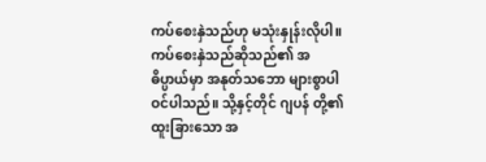ကပ်စေးနှဲသည်ဟု မသုံးနှုန်းလိုပါ။ ကပ်စေးနှဲသည်ဆိုသည်၏ အဓိပ္ပာယ်မှာ အနုတ်သဘော များစွာပါဝင်ပါသည်။ သို့နှင့်တိုင် ဂျပန် တို့၏ ထူးခြားသော အ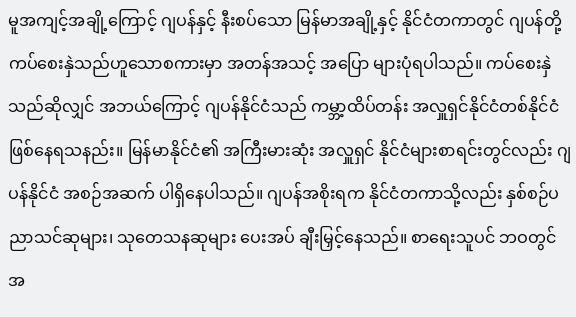မူအကျင့်အချို့ကြောင့် ဂျပန်နှင့် နီးစပ်သော မြန်မာအချို့နှင့် နိုင်ငံတကာတွင် ဂျပန်တို့ ကပ်စေးနှဲသည်ဟူသောစကားမှာ အတန်အသင့် အပြော များပုံရပါသည်။ ကပ်စေးနှဲသည်ဆိုလျှင် အဘယ်ကြောင့် ဂျပန်နိုင်ငံသည် ကမ္ဘာ့ထိပ်တန်း အလှူရှင်နိုင်ငံတစ်နိုင်ငံ ဖြစ်နေရသနည်း။ မြန်မာနိုင်ငံ၏ အကြီးမားဆုံး အလှူရှင် နိုင်ငံများစာရင်းတွင်လည်း ဂျပန်နိုင်ငံ အစဉ်အဆက် ပါရှိနေပါသည်။ ဂျပန်အစိုးရက နိုင်ငံတကာသို့လည်း နှစ်စဉ်ပညာသင်ဆုများ၊ သုတေသနဆုများ ပေးအပ် ချီးမြှင့်နေသည်။ စာရေးသူပင် ဘဝတွင် အ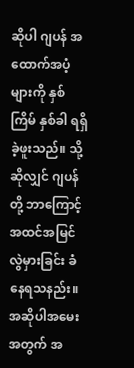ဆိုပါ ဂျပန် အထောက်အပံ့များကို နှစ်ကြိမ် နှစ်ခါ ရရှိခဲ့ဖူးသည်။ သို့ဆိုလျှင် ဂျပန်တို့ ဘာကြောင့်အထင်အမြင် လွဲမှားခြင်း ခံနေရသနည်း။ အဆိုပါအမေးအတွက် အ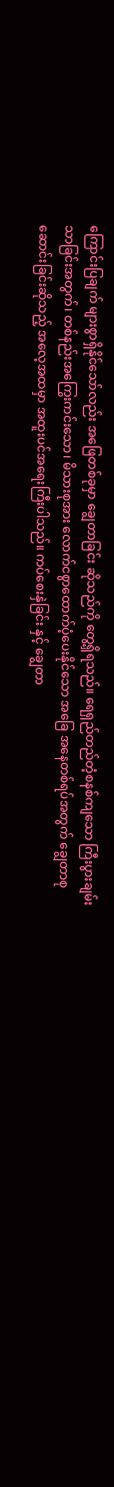ကြောင်းပြချက် များစွာရှိနိုင်သော်လည်း အဖြေတစ်ခုမှာ ချွေတာခြင်း ဆိုသည်ကို တွေ့ရှိရသည်။ ရေရှည်တည်တံ့စနစ်ကျသော ကြီးပွားချမ်းသာခြင်းအတွက်၊ တစ်နည်းအကြွေးကင်းသော၊ မိသားစုအား လောက်ငစွာထောက်ပံ့ပေးနိုင်သော အခြေ အနေတစ်ရပ်အတွက် ချွေတာစုဆောင်းခြင်းဆိုသည့် အလေ့အထမှာ အထူးပင်အရေးကြီးပါသည်။ ကပ်စေးနှဲခြင်း နှင့် ချွေတာ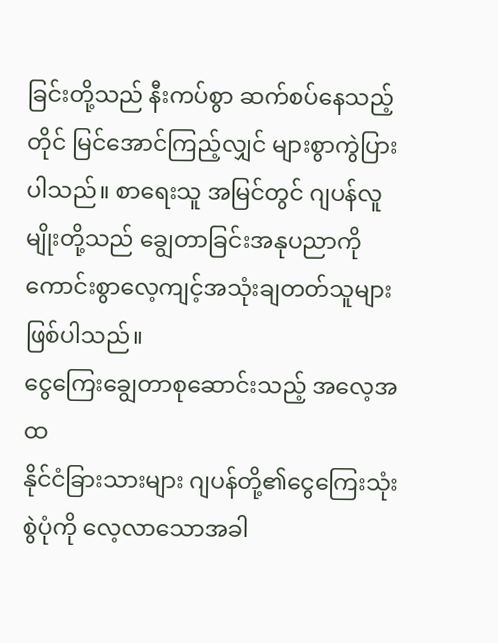ခြင်းတို့သည် နီးကပ်စွာ ဆက်စပ်နေသည့်တိုင် မြင်အောင်ကြည့်လျှင် များစွာကွဲပြားပါသည်။ စာရေးသူ အမြင်တွင် ဂျပန်လူမျိုးတို့သည် ချွေတာခြင်းအနုပညာကို ကောင်းစွာလေ့ကျင့်အသုံးချတတ်သူများ ဖြစ်ပါသည်။
ငွေကြေးချွေတာစုဆောင်းသည့် အလေ့အထ
နိုင်ငံခြားသားများ ဂျပန်တို့၏ငွေကြေးသုံးစွဲပုံကို လေ့လာသောအခါ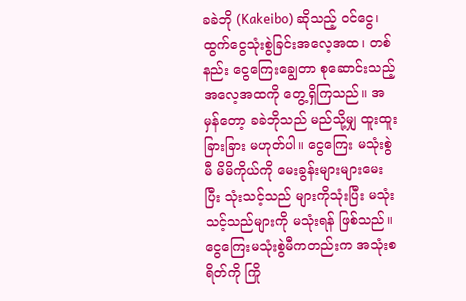ခခဲဘို (Kakeibo) ဆိုသည့် ဝင်ငွေ၊ ထွက်ငွေသုံးစွဲခြင်းအလေ့အထ၊ တစ်နည်း ငွေကြေးချွေတာ စုဆောင်းသည့် အလေ့အထကို တွေ့ရှိကြသည်။ အမှန်တော့ ခခဲဘိုသည် မည်သို့မျှ ထူးထူးခြားခြား မဟုတ်ပါ။ ငွေကြေး မသုံးစွဲမီ မိမိကိုယ်ကို မေးခွန်းများများမေးပြီး သုံးသင့်သည် များကိုသုံးပြီး မသုံးသင့်သည်များကို မသုံးရန် ဖြစ်သည်။ ငွေကြေးမသုံးစွဲမီကတည်းက အသုံးစရိတ်ကို ကြို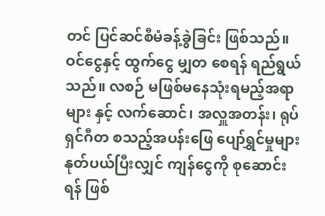တင် ပြင်ဆင်စီမံခန့်ခွဲခြင်း ဖြစ်သည်။ ဝင်ငွေနှင့် ထွက်ငွေ မျှတ စေရန် ရည်ရွယ်သည်။ လစဉ် မဖြစ်မနေသုံးရမည့်အရာများ နှင့် လက်ဆောင်၊ အလှူအတန်း၊ ရုပ်ရှင်ဂီတ စသည့်အပန်းဖြေ ပျော်ရွှင်မှုများ နုတ်ပယ်ပြီးလျှင် ကျန်ငွေကို စုဆောင်းရန် ဖြစ်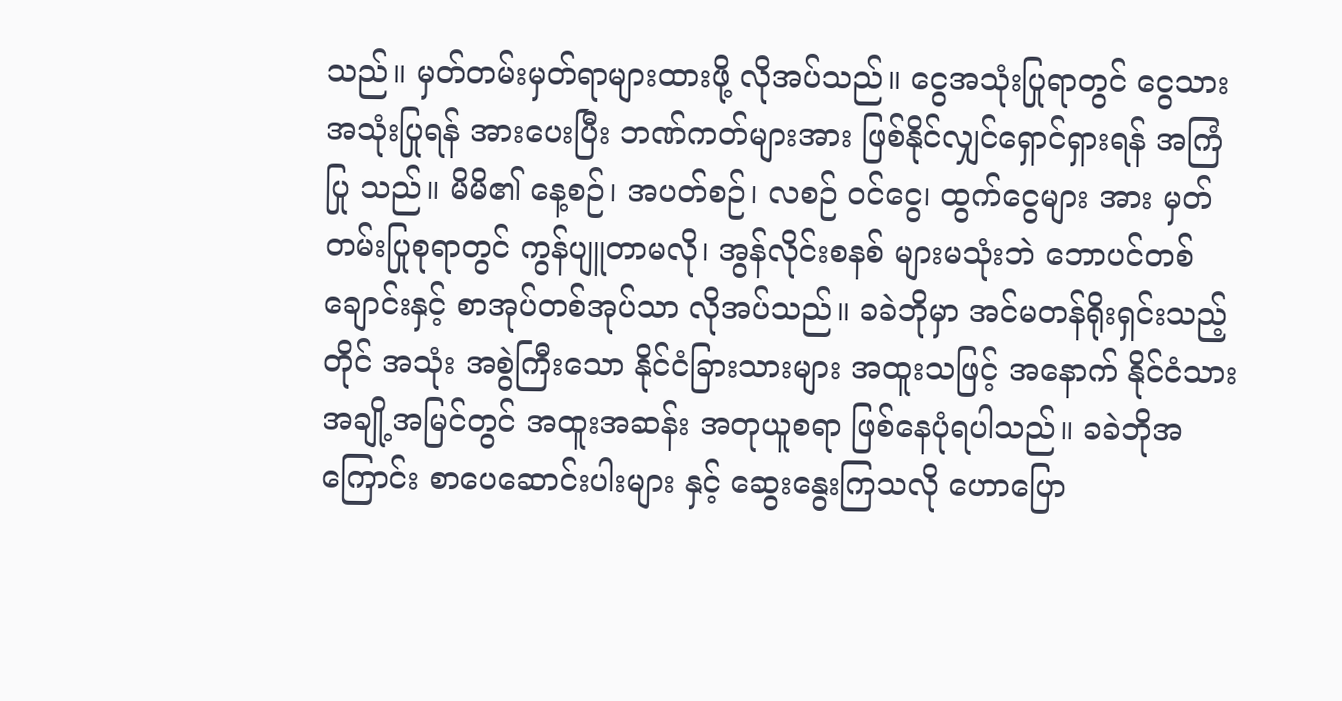သည်။ မှတ်တမ်းမှတ်ရာများထားဖို့ လိုအပ်သည်။ ငွေအသုံးပြုရာတွင် ငွေသားအသုံးပြုရန် အားပေးပြီး ဘဏ်ကတ်များအား ဖြစ်နိုင်လျှင်ရှောင်ရှားရန် အကြံပြု သည်။ မိမိ၏ နေ့စဉ်၊ အပတ်စဉ်၊ လစဉ် ဝင်ငွေ၊ ထွက်ငွေများ အား မှတ်တမ်းပြုစုရာတွင် ကွန်ပျူတာမလို၊ အွန်လိုင်းစနစ် များမသုံးဘဲ ဘောပင်တစ်ချောင်းနှင့် စာအုပ်တစ်အုပ်သာ လိုအပ်သည်။ ခခဲဘိုမှာ အင်မတန်ရိုးရှင်းသည့်တိုင် အသုံး အစွဲကြီးသော နိုင်ငံခြားသားများ အထူးသဖြင့် အနောက် နိုင်ငံသားအချို့အမြင်တွင် အထူးအဆန်း အတုယူစရာ ဖြစ်နေပုံရပါသည်။ ခခဲဘိုအကြောင်း စာပေဆောင်းပါးများ နှင့် ဆွေးနွေးကြသလို ဟောပြော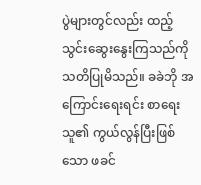ပွဲများတွင်လည်း ထည့်သွင်းဆွေးနွေးကြသည်ကို သတိပြုမိသည်။ ခခဲဘို အကြောင်းရေးရင်း စာရေးသူ၏ ကွယ်လွန်ပြီးဖြစ်သော ဖခင်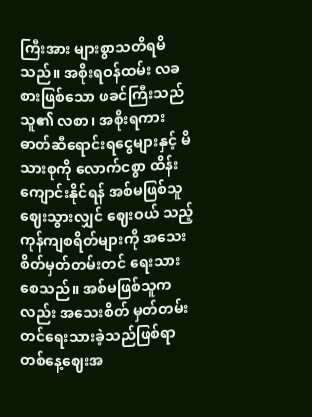ကြီးအား များစွာသတိရမိသည်။ အစိုးရဝန်ထမ်း လခစားဖြစ်သော ဖခင်ကြီးသည် သူ၏ လစာ၊ အစိုးရကား ဓာတ်ဆီရောင်းရငွေများနှင့် မိသားစုကို လောက်ငစွာ ထိန်းကျောင်းနိုင်ရန် အစ်မဖြစ်သူ ဈေးသွားလျှင် ဈေးဝယ် သည့် ကုန်ကျစရိတ်များကို အသေးစိတ်မှတ်တမ်းတင် ရေးသားစေသည်။ အစ်မဖြစ်သူကလည်း အသေးစိတ် မှတ်တမ်းတင်ရေးသားခဲ့သည်ဖြစ်ရာ တစ်နေ့ဈေးအ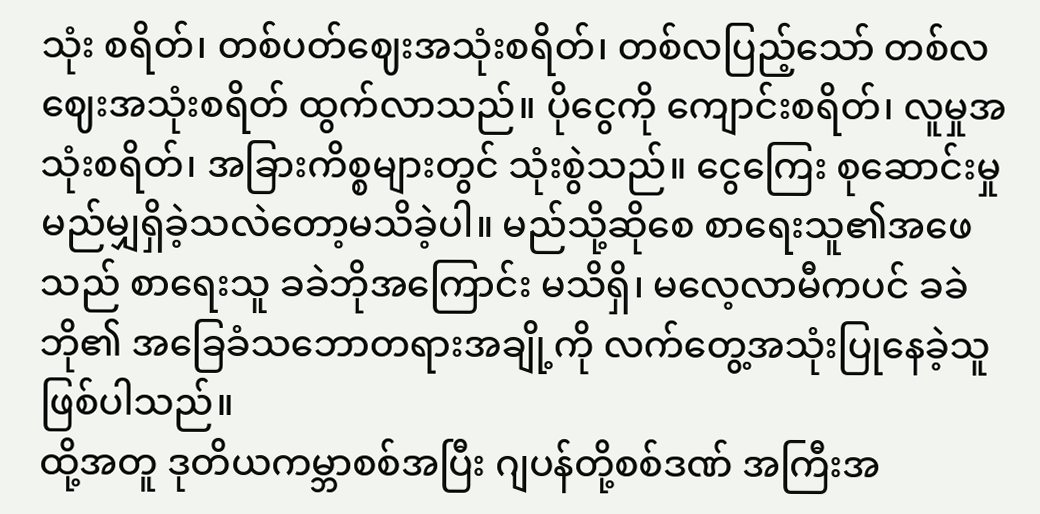သုံး စရိတ်၊ တစ်ပတ်ဈေးအသုံးစရိတ်၊ တစ်လပြည့်သော် တစ်လ ဈေးအသုံးစရိတ် ထွက်လာသည်။ ပိုငွေကို ကျောင်းစရိတ်၊ လူမှုအသုံးစရိတ်၊ အခြားကိစ္စများတွင် သုံးစွဲသည်။ ငွေကြေး စုဆောင်းမှု မည်မျှရှိခဲ့သလဲတော့မသိခဲ့ပါ။ မည်သို့ဆိုစေ စာရေးသူ၏အဖေသည် စာရေးသူ ခခဲဘိုအကြောင်း မသိရှိ၊ မလေ့လာမီကပင် ခခဲဘို၏ အခြေခံသဘောတရားအချို့ကို လက်တွေ့အသုံးပြုနေခဲ့သူ ဖြစ်ပါသည်။
ထို့အတူ ဒုတိယကမ္ဘာစစ်အပြီး ဂျပန်တို့စစ်ဒဏ် အကြီးအ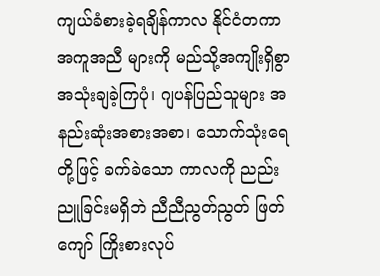ကျယ်ခံစားခဲ့ရချိန်ကာလ နိုင်ငံတကာအကူအညီ များကို မည်သို့အကျိုးရှိစွာ အသုံးချခဲ့ကြပုံ၊ ဂျပန်ပြည်သူများ အနည်းဆုံးအစားအစာ၊ သောက်သုံးရေတို့ဖြင့် ခက်ခဲသော ကာလကို ညည်းညူခြင်းမရှိဘဲ ညီညီညွတ်ညွတ် ဖြတ်ကျော် ကြိုးစားလုပ်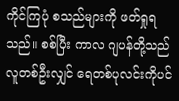ကိုင်ကြပုံ စသည်များကို ဖတ်ရှုရသည်။ စစ်ပြီး ကာလ ဂျပန်တို့သည် လူတစ်ဦးလျှင် ရေတစ်ပုလင်းကိုပင်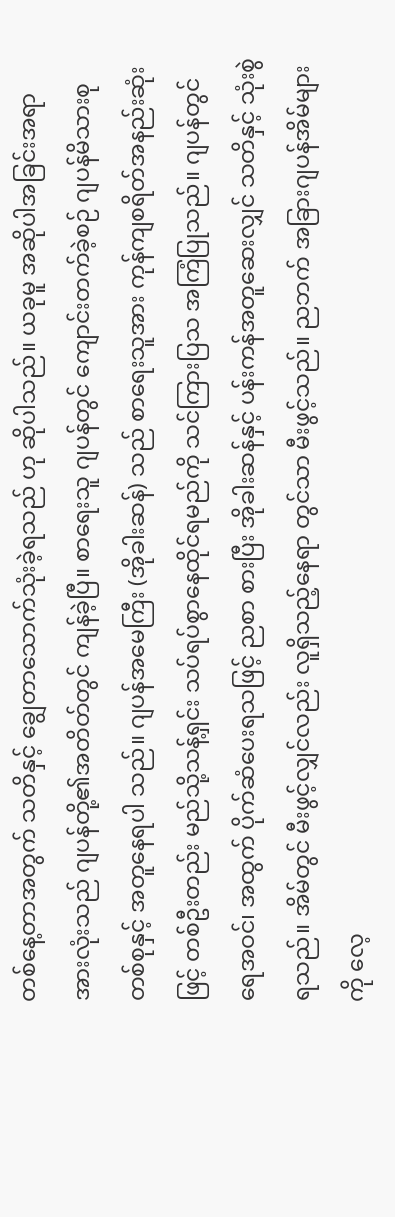တစ်နေ့တာအတွက် သတိနှင့် ချွေတာသောက်သုံးခဲ့ရသည် ဟု ဆိုပါသည်။ ယခုမူ အဆိုပါအခြင်းအရာအားလုံးသည် ဂျပန်တို့၏အတိတ်တွင် ကျန်ခဲ့ပြီ။ စာရေးသူ ဂျပန်တွင် ကျောင်းတက်ခဲ့စဉ် ဂျပန်မိသားစုတစ်စုနှင့် အတူနေရပါ သည်။ ဂျပန်အမေကြီး (အိုခါးဆန်) သည် စာရေးသူအား ကုန်ကျစရိတ်အနည်းဆုံးဖြင့် တစ်ဦးတည်း မည်သို့သန့်ရှင်း သပ်ရပ်စွာနေထိုင်ရမည်ကို သင်ကြားပြသ အကြံပြုသည်။ ဂျပန်တွင် ရေအဝင်၊ အထွက် ပိုက်ဆံပေးရသဖြင့် ညစာ စားပြီး အိုခါးဆန်နှင့် ပန်းကန်အတူဆေးလျှင် သတိနှင့် သုံးစွဲရသည်။ အိမ်တွင် မီးဖွင့်လျှင်လည်း လူရှိသည့်နေရာ တွင်သာ မီးဖွင့်သည်။ ညဘက် အခြားဂျပန်အိမ်များကို လေ့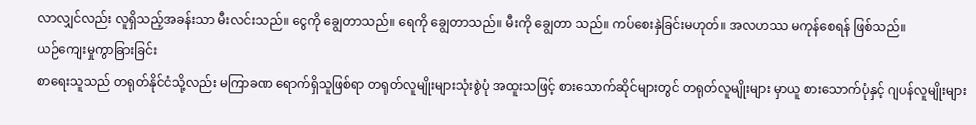လာလျှင်လည်း လူရှိသည့်အခန်းသာ မီးလင်းသည်။ ငွေကို ချွေတာသည်။ ရေကို ချွေတာသည်။ မီးကို ချွေတာ သည်။ ကပ်စေးနှဲခြင်းမဟုတ်။ အလဟဿ မကုန်စေရန် ဖြစ်သည်။
ယဉ်ကျေးမှုကွာခြားခြင်း
စာရေးသူသည် တရုတ်နိုင်ငံသို့လည်း မကြာခဏ ရောက်ရှိသူဖြစ်ရာ တရုတ်လူမျိုးများသုံးစွဲပုံ အထူးသဖြင့် စားသောက်ဆိုင်များတွင် တရုတ်လူမျိုးများ မှာယူ စားသောက်ပုံနှင့် ဂျပန်လူမျိုးများ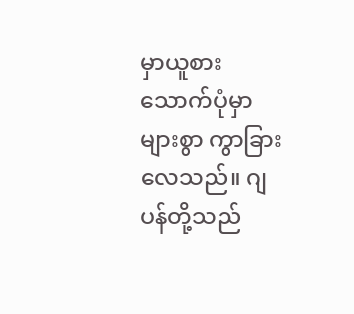မှာယူစားသောက်ပုံမှာ များစွာ ကွာခြားလေသည်။ ဂျပန်တို့သည်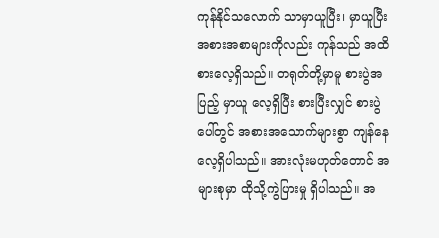ကုန်နိုင်သလောက် သာမှာယူပြီး၊ မှာယူပြီး အစားအစာများကိုလည်း ကုန်သည် အထိ စားလေ့ရှိသည်။ တရုတ်တို့မှာမူ စားပွဲအပြည့် မှာယူ လေ့ရှိပြီး စားပြီးလျှင် စားပွဲပေါ်တွင် အစားအသောက်များစွာ ကျန်နေလေ့ရှိပါသည်။ အားလုံးမဟုတ်တောင် အများစုမှာ ထိုသို့ကွဲပြားမှု ရှိပါသည်။ အ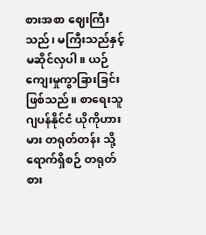စားအစာ ဈေးကြီးသည်၊ မကြီးသည်နှင့် မဆိုင်လှပါ။ ယဉ်ကျေးမှုကွာခြားခြင်း ဖြစ်သည်။ စာရေးသူ ဂျပန်နိုင်ငံ ယိုကိုဟားမား တရုတ်တန်း သို့ရောက်ရှိစဉ် တရုတ်စား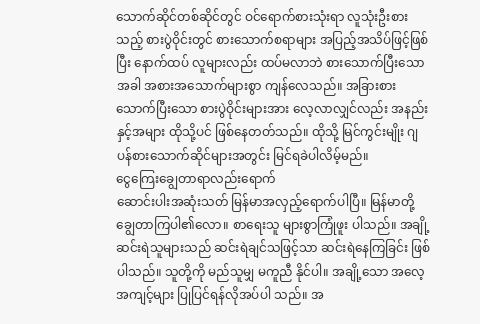သောက်ဆိုင်တစ်ဆိုင်တွင် ဝင်ရောက်စားသုံးရာ လူသုံးဦးစားသည့် စားပွဲဝိုင်းတွင် စားသောက်စရာများ အပြည့်အသိပ်ဖြင့်ဖြစ်ပြီး နောက်ထပ် လူများလည်း ထပ်မလာဘဲ စားသောက်ပြီးသောအခါ အစားအသောက်များစွာ ကျန်လေသည်။ အခြားစားသောက်ပြီးသော စားပွဲဝိုင်းများအား လေ့လာလျှင်လည်း အနည်းနှင့်အများ ထိုသို့ပင် ဖြစ်နေတတ်သည်။ ထိုသို့ မြင်ကွင်းမျိုး ဂျပန်စားသောက်ဆိုင်များအတွင်း မြင်ရခဲပါလိမ့်မည်။
ငွေကြေးချွေတာရာလည်းရောက်
ဆောင်းပါးအဆုံးသတ် မြန်မာအလှည့်ရောက်ပါပြီ။ မြန်မာတို့ ချွေတာကြပါ၏လော။ စာရေးသူ များစွာကြုံဖူး ပါသည်။ အချို့ဆင်းရဲသူများသည် ဆင်းရဲချင်သဖြင့်သာ ဆင်းရဲနေကြခြင်း ဖြစ်ပါသည်။ သူတို့ကို မည်သူမျှ မကူညီ နိုင်ပါ။ အချို့သော အလေ့အကျင့်များ ပြုပြင်ရန်လိုအပ်ပါ သည်။ အ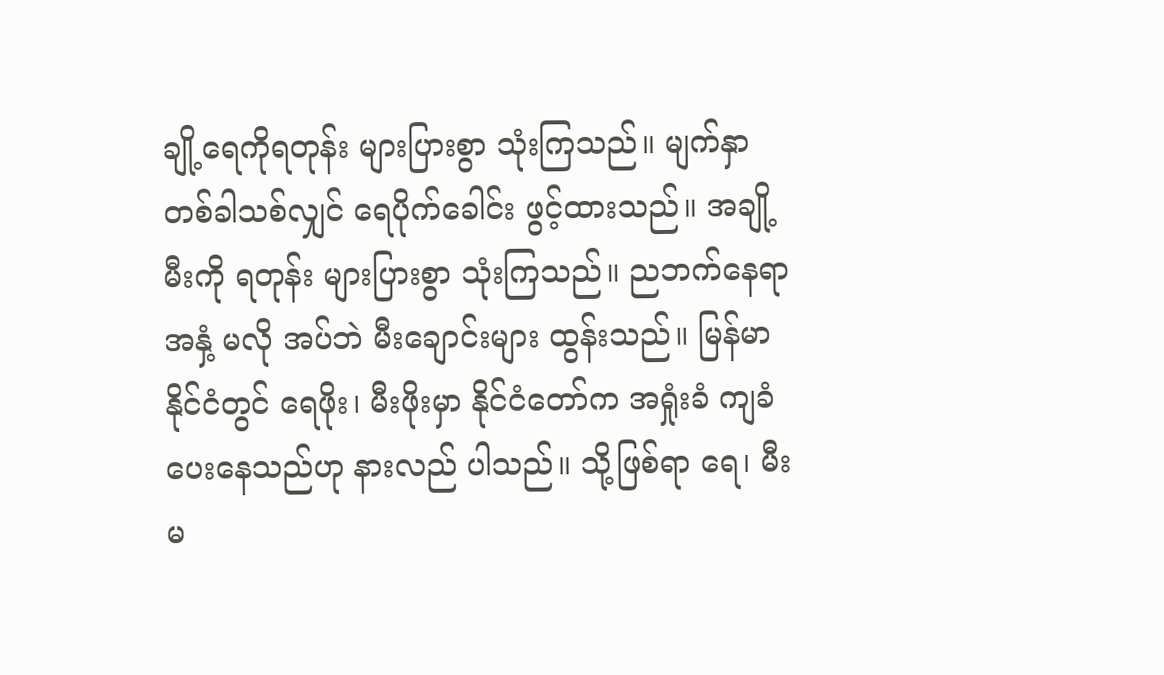ချို့ရေကိုရတုန်း များပြားစွာ သုံးကြသည်။ မျက်နှာ တစ်ခါသစ်လျှင် ရေပိုက်ခေါင်း ဖွင့်ထားသည်။ အချို့မီးကို ရတုန်း များပြားစွာ သုံးကြသည်။ ညဘက်နေရာအနှံ့ မလို အပ်ဘဲ မီးချောင်းများ ထွန်းသည်။ မြန်မာနိုင်ငံတွင် ရေဖိုး၊ မီးဖိုးမှာ နိုင်ငံတော်က အရှုံးခံ ကျခံပေးနေသည်ဟု နားလည် ပါသည်။ သို့ဖြစ်ရာ ရေ၊ မီး မ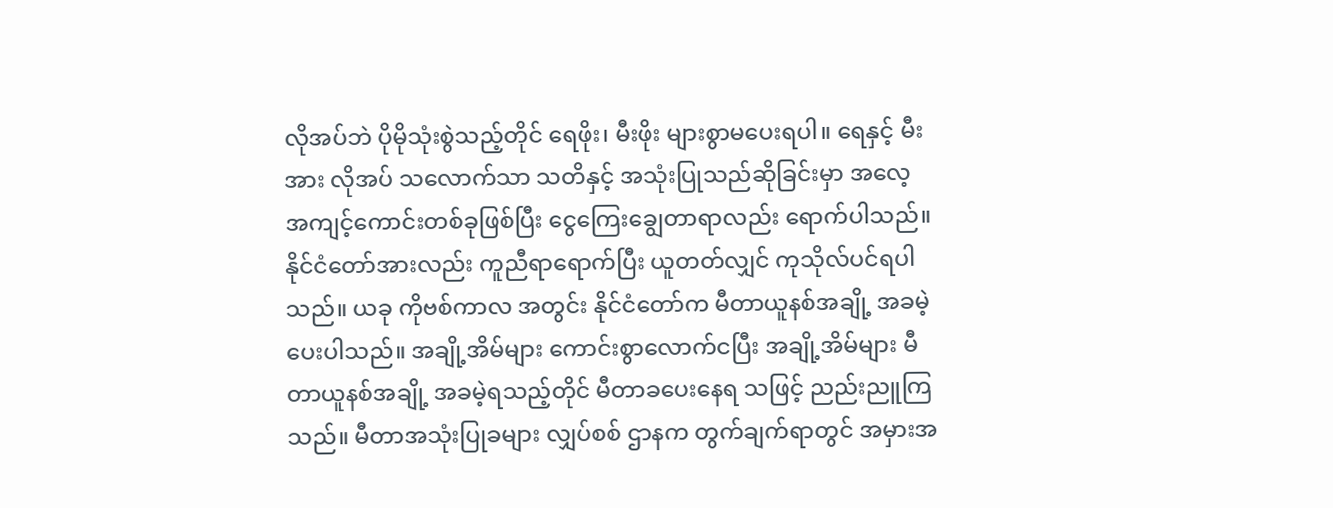လိုအပ်ဘဲ ပိုမိုသုံးစွဲသည့်တိုင် ရေဖိုး၊ မီးဖိုး များစွာမပေးရပါ။ ရေနှင့် မီးအား လိုအပ် သလောက်သာ သတိနှင့် အသုံးပြုသည်ဆိုခြင်းမှာ အလေ့ အကျင့်ကောင်းတစ်ခုဖြစ်ပြီး ငွေကြေးချွေတာရာလည်း ရောက်ပါသည်။ နိုင်ငံတော်အားလည်း ကူညီရာရောက်ပြီး ယူတတ်လျှင် ကုသိုလ်ပင်ရပါသည်။ ယခု ကိုဗစ်ကာလ အတွင်း နိုင်ငံတော်က မီတာယူနစ်အချို့ အခမဲ့ပေးပါသည်။ အချို့အိမ်များ ကောင်းစွာလောက်ငပြီး အချို့အိမ်များ မီတာယူနစ်အချို့ အခမဲ့ရသည့်တိုင် မီတာခပေးနေရ သဖြင့် ညည်းညူကြသည်။ မီတာအသုံးပြုခများ လျှပ်စစ် ဌာနက တွက်ချက်ရာတွင် အမှားအ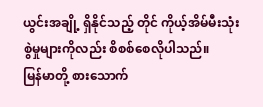ယွင်းအချို့ ရှိနိုင်သည့် တိုင် ကိုယ့်အိမ်မီးသုံးစွဲမှုများကိုလည်း စိစစ်စေလိုပါသည်။
မြန်မာတို့ စားသောက်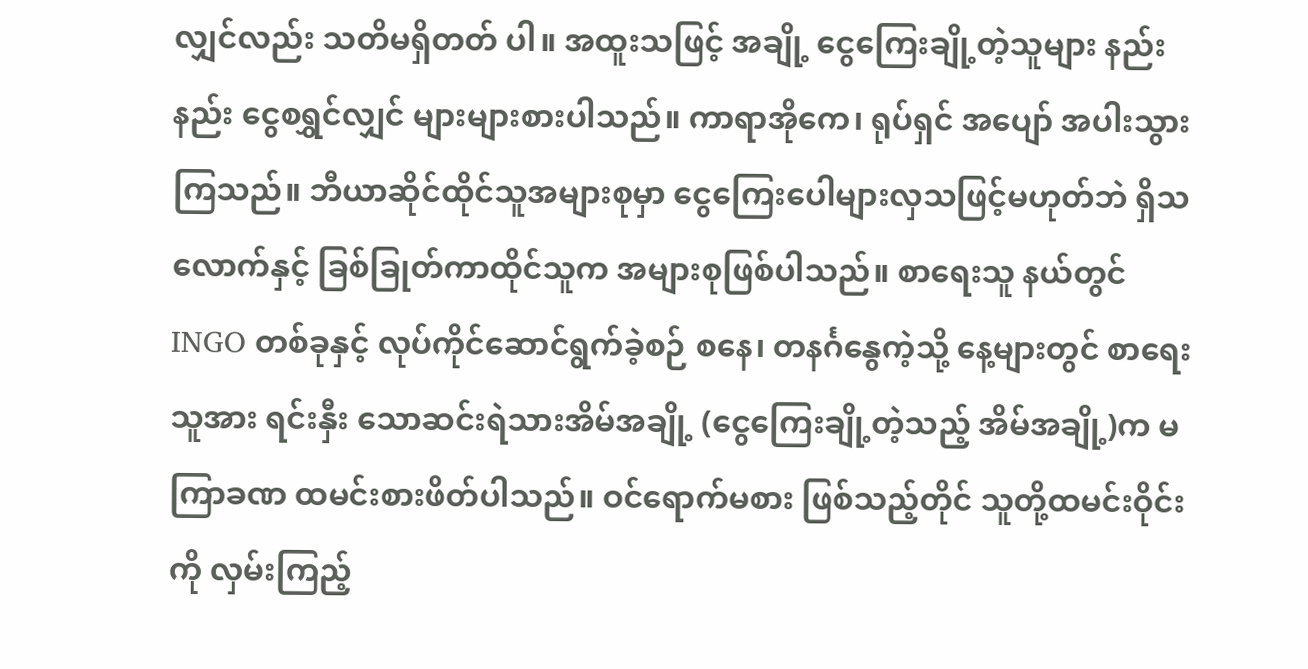လျှင်လည်း သတိမရှိတတ် ပါ။ အထူးသဖြင့် အချို့ ငွေကြေးချို့တဲ့သူများ နည်းနည်း ငွေစရွှင်လျှင် များများစားပါသည်။ ကာရာအိုကေ၊ ရုပ်ရှင် အပျော် အပါးသွားကြသည်။ ဘီယာဆိုင်ထိုင်သူအများစုမှာ ငွေကြေးပေါများလှသဖြင့်မဟုတ်ဘဲ ရှိသလောက်နှင့် ခြစ်ခြုတ်ကာထိုင်သူက အများစုဖြစ်ပါသည်။ စာရေးသူ နယ်တွင် INGO တစ်ခုနှင့် လုပ်ကိုင်ဆောင်ရွက်ခဲ့စဉ် စနေ၊ တနင်္ဂနွေကဲ့သို့ နေ့များတွင် စာရေးသူအား ရင်းနှီး သောဆင်းရဲသားအိမ်အချို့ (ငွေကြေးချို့တဲ့သည့် အိမ်အချို့)က မကြာခဏ ထမင်းစားဖိတ်ပါသည်။ ဝင်ရောက်မစား ဖြစ်သည့်တိုင် သူတို့ထမင်းဝိုင်းကို လှမ်းကြည့်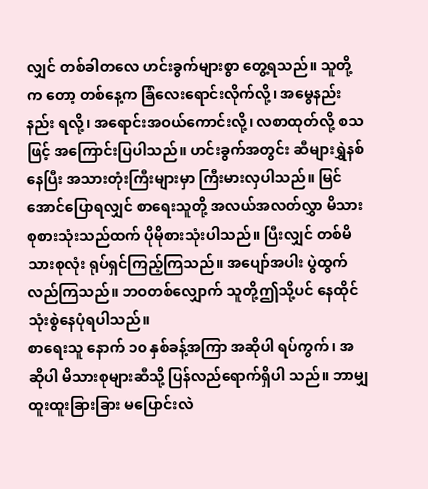လျှင် တစ်ခါတလေ ဟင်းခွက်များစွာ တွေ့ရသည်။ သူတို့က တော့ တစ်နေ့က ခြံလေးရောင်းလိုက်လို့၊ အမွေနည်းနည်း ရလို့၊ အရောင်းအဝယ်ကောင်းလို့၊ လစာထုတ်လို့ စသဖြင့် အကြောင်းပြပါသည်။ ဟင်းခွက်အတွင်း ဆီများရွှဲနစ် နေပြီး အသားတုံးကြီးများမှာ ကြီးမားလှပါသည်။ မြင်အောင်ပြောရလျှင် စာရေးသူတို့ အလယ်အလတ်လွှာ မိသားစုစားသုံးသည်ထက် ပိုမိုစားသုံးပါသည်။ ပြီးလျှင် တစ်မိသားစုလုံး ရုပ်ရှင်ကြည့်ကြသည်။ အပျော်အပါး ပွဲထွက်လည်ကြသည်။ ဘဝတစ်လျှောက် သူတို့ဤသို့ပင် နေထိုင်သုံးစွဲနေပုံရပါသည်။
စာရေးသူ နောက် ၁၀ နှစ်ခန့်အကြာ အဆိုပါ ရပ်ကွက်၊ အဆိုပါ မိသားစုများဆီသို့ ပြန်လည်ရောက်ရှိပါ သည်။ ဘာမျှ ထူးထူးခြားခြား မပြောင်းလဲ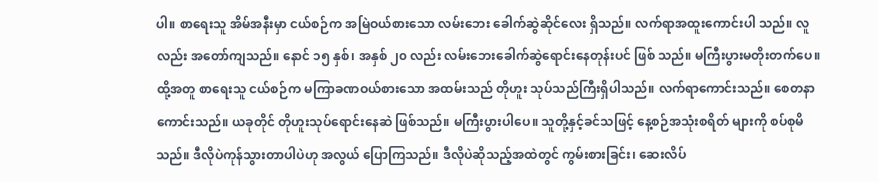ပါ။ စာရေးသူ အိမ်အနီးမှာ ငယ်စဉ်က အမြဲဝယ်စားသော လမ်းဘေး ခေါက်ဆွဲဆိုင်လေး ရှိသည်။ လက်ရာအထူးကောင်းပါ သည်။ လူလည်း အတော်ကျသည်။ နောင် ၁၅ နှစ်၊ အနှစ် ၂၀ လည်း လမ်းဘေးခေါက်ဆွဲရောင်းနေတုန်းပင် ဖြစ် သည်။ မကြီးပွားမတိုးတက်ပေ။ ထို့အတူ စာရေးသူ ငယ်စဉ်က မကြာခဏဝယ်စားသော အထမ်းသည် တိုဟူး သုပ်သည်ကြီးရှိပါသည်။ လက်ရာကောင်းသည်။ စေတနာ ကောင်းသည်။ ယခုတိုင် တိုဟူးသုပ်ရောင်းနေဆဲ ဖြစ်သည်။ မကြီးပွားပါပေ။ သူတို့နှင့်ခင်သဖြင့် နေ့စဉ်အသုံးစရိတ် များကို စပ်စုမိသည်။ ဒီလိုပဲကုန်သွားတာပါပဲဟု အလွယ် ပြောကြသည်။ ဒီလိုပဲဆိုသည့်အထဲတွင် ကွမ်းစားခြင်း၊ ဆေးလိပ်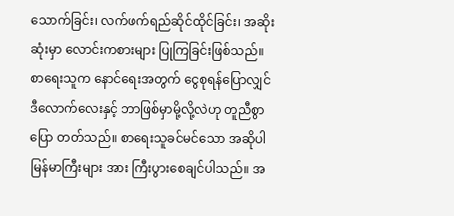သောက်ခြင်း၊ လက်ဖက်ရည်ဆိုင်ထိုင်ခြင်း၊ အဆိုးဆုံးမှာ လောင်းကစားများ ပြုကြခြင်းဖြစ်သည်။ စာရေးသူက နောင်ရေးအတွက် ငွေစုရန်ပြောလျှင် ဒီလောက်လေးနှင့် ဘာဖြစ်မှာမို့လို့လဲဟု တူညီစွာပြော တတ်သည်။ စာရေးသူခင်မင်သော အဆိုပါမြန်မာကြီးများ အား ကြီးပွားစေချင်ပါသည်။ အ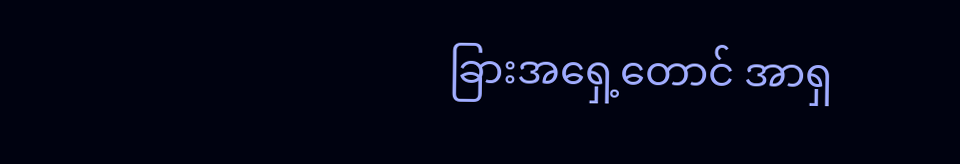ခြားအရှေ့တောင် အာရှ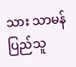သား သာမန်ပြည်သူ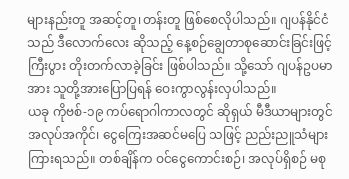များနည်းတူ အဆင့်တူ၊တန်းတူ ဖြစ်စေလိုပါသည်။ ဂျပန်နိုင်ငံသည် ဒီလောက်လေး ဆိုသည့် နေ့စဉ်ချွေတာစုဆောင်းခြင်းဖြင့် ကြီးပွား တိုးတက်လာခဲ့ခြင်း ဖြစ်ပါသည်။ သို့သော် ဂျပန်ဥပမာအား သူတို့အားပြောပြရန် ဝေးကွာလွန်းလှပါသည်။
ယခု ကိုဗစ်-၁၉ ကပ်ရောဂါကာလတွင် ဆိုရှယ် မီဒီယာများတွင် အလုပ်အကိုင်၊ ငွေကြေးအဆင်မပြေ သဖြင့် ညည်းညူသံများ ကြားရသည်။ တစ်ချိန်က ဝင်ငွေကောင်းစဉ်၊ အလုပ်ရှိစဉ် မစု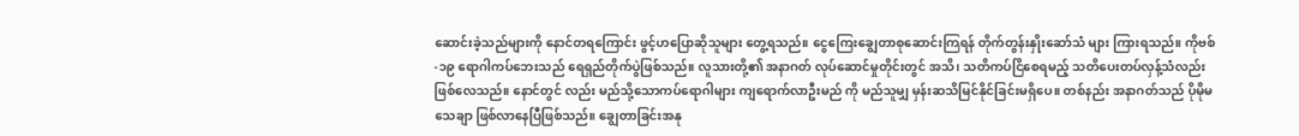ဆောင်းခဲ့သည်များကို နောင်တရကြောင်း ဖွင့်ဟပြောဆိုသူများ တွေ့ရသည်။ ငွေကြေးချွေတာစုဆောင်းကြရန် တိုက်တွန်းနှိုးဆော်သံ များ ကြားရသည်။ ကိုဗစ်-၁၉ ရောဂါကပ်ဘေးသည် ရေရှည်တိုက်ပွဲဖြစ်သည်။ လူသားတို့၏ အနာဂတ် လုပ်ဆောင်မှုတိုင်းတွင် အသိ၊ သတိကပ်ငြိစေရမည့် သတိပေးတပ်လှန့်သံလည်း ဖြစ်လေသည်။ နောင်တွင် လည်း မည်သို့သောကပ်ရောဂါများ ကျရောက်လာဦးမည် ကို မည်သူမျှ မှန်းဆသိမြင်နိုင်ခြင်းမရှိပေ။ တစ်နည်း အနာဂတ်သည် ပိုမိုမသေချာ ဖြစ်လာနေပြီဖြစ်သည်။ ချွေတာခြင်းအနု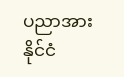ပညာအား နိုင်ငံ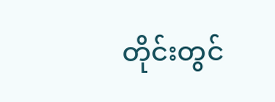တိုင်းတွင်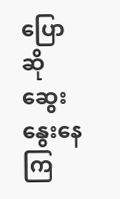ပြောဆို ဆွေးနွေးနေကြ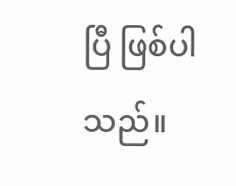ပြီ ဖြစ်ပါသည်။